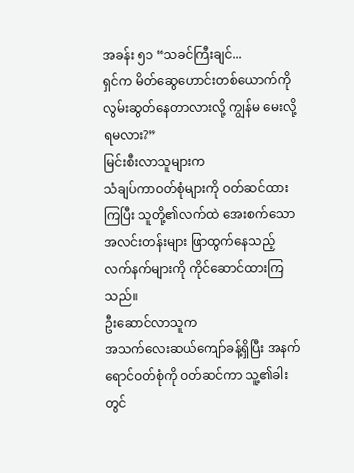အခန်း ၅၁ “သခင်ကြီးချင်...
ရှင်က မိတ်ဆွေဟောင်းတစ်ယောက်ကို လွမ်းဆွတ်နေတာလားလို့ ကျွန်မ မေးလို့ ရမလား?”
မြင်းစီးလာသူများက
သံချပ်ကာဝတ်စုံများကို ဝတ်ဆင်ထားကြပြီး သူတို့၏လက်ထဲ အေးစက်သော အလင်းတန်းများ ဖြာထွက်နေသည့်
လက်နက်များကို ကိုင်ဆောင်ထားကြသည်။
ဦးဆောင်လာသူက
အသက်လေးဆယ်ကျော်ခန့်ရှိပြီး အနက်ရောင်ဝတ်စုံကို ဝတ်ဆင်ကာ သူ့၏ခါးတွင်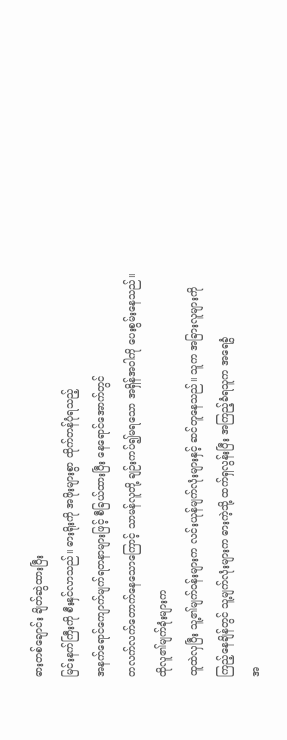ဓားတစ်ချောင်း ချိတ်ဆွဲထားပြီး
မြင်းနက်ကြီးကို စီးနှင်လာသည်။ ဓားရိုးကို အဖိုးများစွာ ထိုက်တန်ပုံရသည့်
အနက်ရောင်ကျောက်မျက်ရတနာများဖြင့် စီခြယ်ထားပြီး နေရောင်အောက်တွင်
တလက်လက်တောက်နေသောကြောင့် သာမန်လူတို့ ချဉ်းကပ်၍မရသော အရှိန်အဝါကို ပေးစွမ်းနေသည်။
ထိုလူ၏မျက်ခုံးများက
ထူထဲလှပြီး သူ့၏မျက်ဝန်းများက လင်းယုန်မျက်လုံးများနှင့် ဆင်တူနေသည်။ သူက အခြားလူများကို
ကြည့်နေချိန်တွင် သူ့မျက်လုံးများက ဓားကဲ့သို့ ထက်ရှလွန်းပြီး အကြည့်ခံရသူက အရေခွံ
အ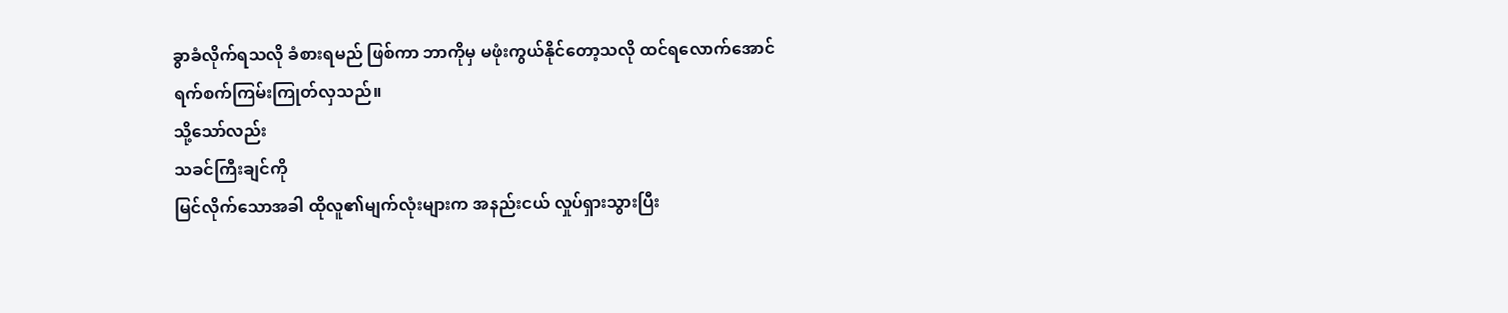ခွာခံလိုက်ရသလို ခံစားရမည် ဖြစ်ကာ ဘာကိုမှ မဖုံးကွယ်နိုင်တော့သလို ထင်ရလောက်အောင်
ရက်စက်ကြမ်းကြုတ်လှသည်။
သို့သော်လည်း
သခင်ကြီးချင်ကို
မြင်လိုက်သောအခါ ထိုလူ၏မျက်လုံးများက အနည်းငယ် လှုပ်ရှားသွားပြီး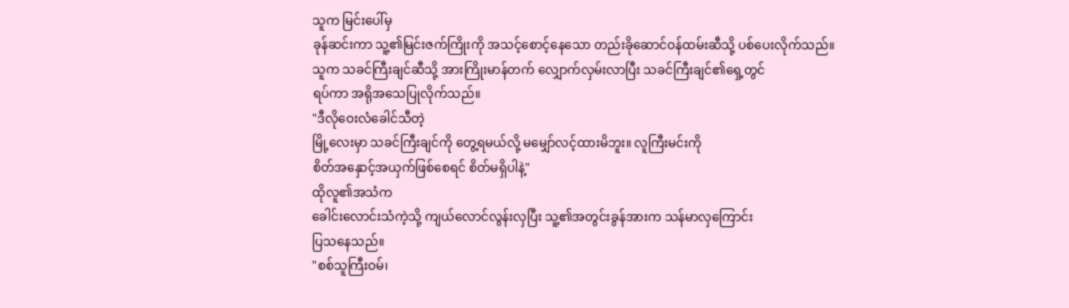သူက မြင်းပေါ်မှ
ခုန်ဆင်းကာ သူ့၏မြင်းဇက်ကြိုးကို အသင့်စောင့်နေသော တည်းခိုဆောင်ဝန်ထမ်းဆီသို့ ပစ်ပေးလိုက်သည်။
သူက သခင်ကြီးချင်ဆီသို့ အားကြိုးမာန်တက် လျှောက်လှမ်းလာပြီး သခင်ကြီးချင်၏ရှေ့တွင်
ရပ်ကာ အရိုအသေပြုလိုက်သည်။
"ဒီလိုဝေးလံခေါင်သီတဲ့
မြို့လေးမှာ သခင်ကြီးချင်ကို တွေ့ရမယ်လို့ မမျှော်လင့်ထားမိဘူး။ လူကြီးမင်းကို
စိတ်အနှောင့်အယှက်ဖြစ်စေရင် စိတ်မရှိပါနဲ့"
ထိုလူ၏အသံက
ခေါင်းလောင်းသံကဲ့သို့ ကျယ်လောင်လွန်းလှပြီး သူ့၏အတွင်းခွန်အားက သန်မာလှကြောင်း
ပြသနေသည်။
"စစ်သူကြီးဝမ်၊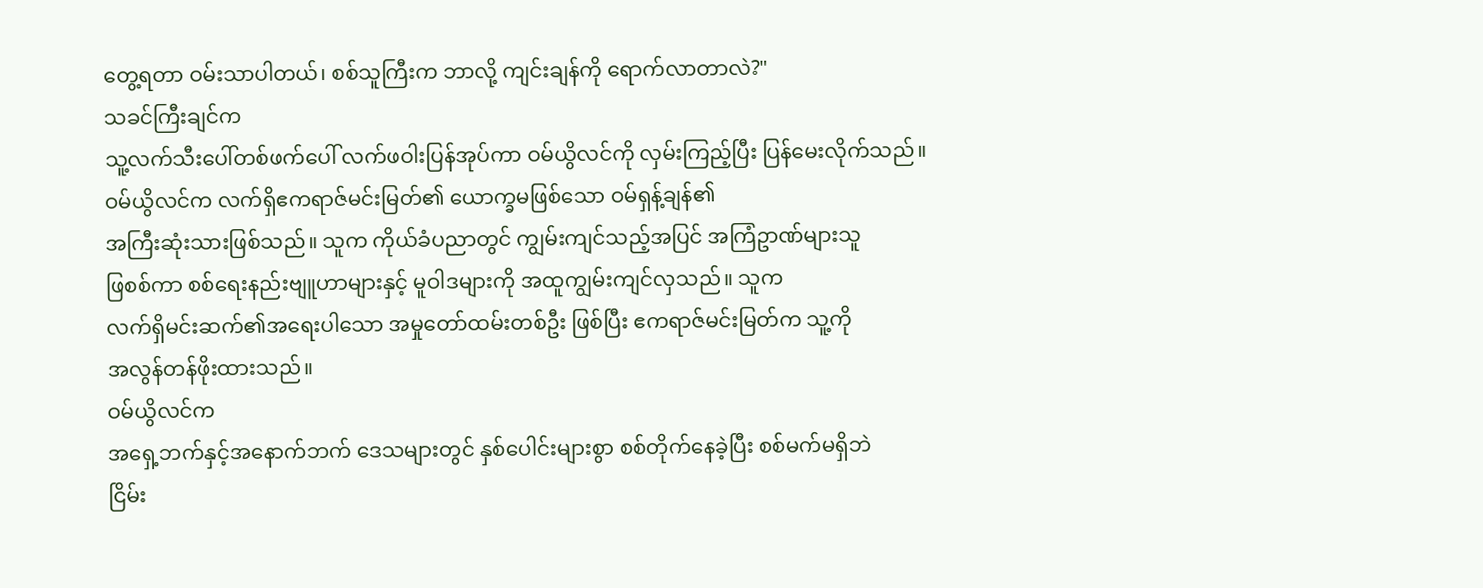တွေ့ရတာ ဝမ်းသာပါတယ်၊ စစ်သူကြီးက ဘာလို့ ကျင်းချန်ကို ရောက်လာတာလဲ?"
သခင်ကြီးချင်က
သူ့လက်သီးပေါ်တစ်ဖက်ပေါ် လက်ဖဝါးပြန်အုပ်ကာ ဝမ်ယွိလင်ကို လှမ်းကြည့်ပြီး ပြန်မေးလိုက်သည်။
ဝမ်ယွိလင်က လက်ရှိဧကရာဇ်မင်းမြတ်၏ ယောက္ခမဖြစ်သော ဝမ်ရှန့်ချန်၏
အကြီးဆုံးသားဖြစ်သည်။ သူက ကိုယ်ခံပညာတွင် ကျွမ်းကျင်သည့်အပြင် အကြံဥာဏ်များသူ
ဖြစစ်ကာ စစ်ရေးနည်းဗျူဟာများနှင့် မူဝါဒများကို အထူကျွမ်းကျင်လှသည်။ သူက
လက်ရှိမင်းဆက်၏အရေးပါသော အမှုတော်ထမ်းတစ်ဦး ဖြစ်ပြီး ဧကရာဇ်မင်းမြတ်က သူ့ကို
အလွန်တန်ဖိုးထားသည်။
ဝမ်ယွိလင်က
အရှေ့ဘက်နှင့်အနောက်ဘက် ဒေသများတွင် နှစ်ပေါင်းများစွာ စစ်တိုက်နေခဲ့ပြီး စစ်မက်မရှိဘဲ
ငြိမ်း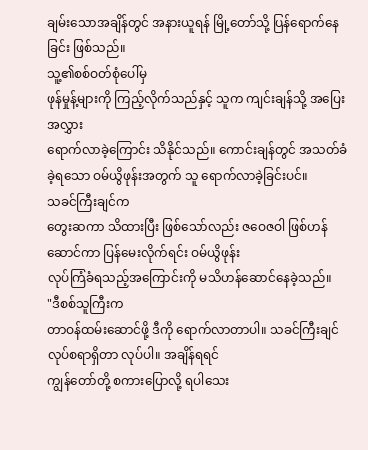ချမ်းသောအချိန်တွင် အနားယူရန် မြို့တော်သို့ ပြန်ရောက်နေခြင်း ဖြစ်သည်။
သူ့၏စစ်ဝတ်စုံပေါ်မှ
ဖုန်မှုန့်များကို ကြည့်လိုက်သည်နှင့် သူက ကျင်းချန်သို့ အပြေးအလွှား
ရောက်လာခဲ့ကြောင်း သိနိုင်သည်။ ကောင်းချန်တွင် အသတ်ခံခဲ့ရသော ဝမ်ယွိဖုန်းအတွက် သူ ရောက်လာခဲ့ခြင်းပင်။
သခင်ကြီးချင်က
တွေးဆကာ သိထားပြီး ဖြစ်သော်လည်း ဇဝေဇဝါ ဖြစ်ဟန်ဆောင်ကာ ပြန်မေးလိုက်ရင်း ဝမ်ယွိဖုန်း
လုပ်ကြံခံရသည့်အကြောင်းကို မသိဟန်ဆောင်နေခဲ့သည်။
"ဒီစစ်သူကြီးက
တာဝန်ထမ်းဆောင်ဖို့ ဒီကို ရောက်လာတာပါ။ သခင်ကြီးချင် လုပ်စရာရှိတာ လုပ်ပါ။ အချိန်ရရင်
ကျွန်တော်တို့ စကားပြောလို့ ရပါသေး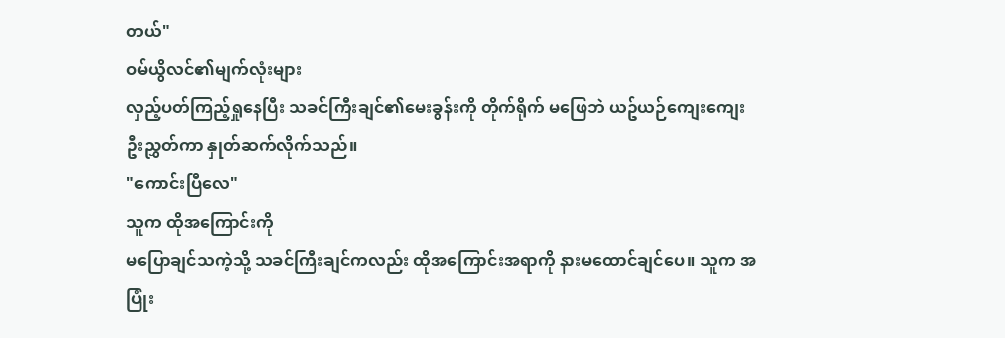တယ်"
ဝမ်ယွိလင်၏မျက်လုံးများ
လှည့်ပတ်ကြည့်ရှုနေပြီး သခင်ကြီးချင်၏မေးခွန်းကို တိုက်ရိုက် မဖြေဘဲ ယဥ်ယဉ်ကျေးကျေး
ဦးညွှတ်ကာ နှုတ်ဆက်လိုက်သည်။
"ကောင်းပြီလေ"
သူက ထိုအကြောင်းကို
မပြောချင်သကဲ့သို့ သခင်ကြီးချင်ကလည်း ထိုအကြောင်းအရာကို နားမထောင်ချင်ပေ။ သူက အပြုံး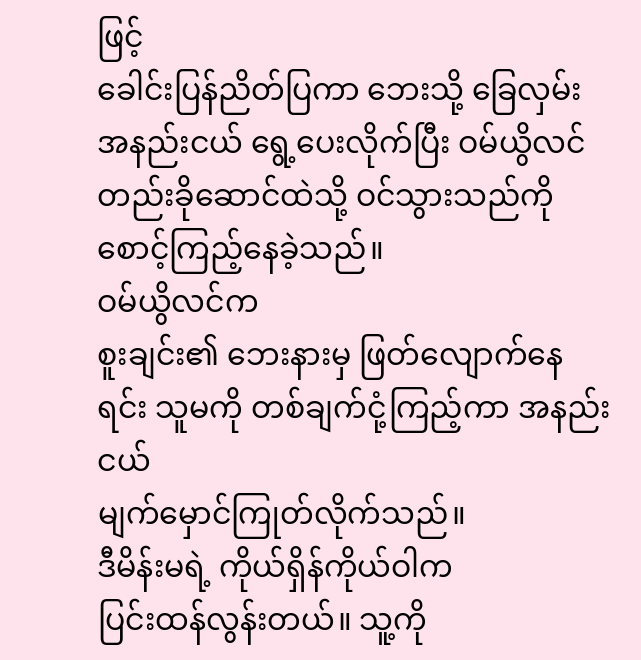ဖြင့်
ခေါင်းပြန်ညိတ်ပြကာ ဘေးသို့ ခြေလှမ်းအနည်းငယ် ရွေ့ပေးလိုက်ပြီး ဝမ်ယွိလင်
တည်းခိုဆောင်ထဲသို့ ဝင်သွားသည်ကို စောင့်ကြည့်နေခဲ့သည်။
ဝမ်ယွိလင်က
စူးချင်း၏ ဘေးနားမှ ဖြတ်လျောက်နေရင်း သူမကို တစ်ချက်ငုံ့ကြည့်ကာ အနည်းငယ်
မျက်မှောင်ကြုတ်လိုက်သည်။
ဒီမိန်းမရဲ့ ကိုယ်ရှိန်ကိုယ်ဝါက
ပြင်းထန်လွန်းတယ်။ သူ့ကို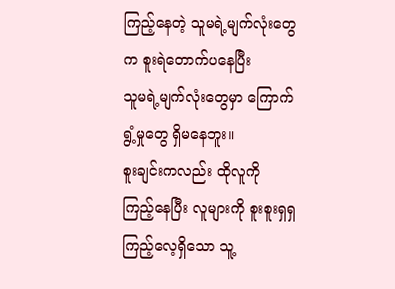ကြည့်နေတဲ့ သူမရဲ့မျက်လုံးတွေက စူးရဲတောက်ပနေပြီး
သူမရဲ့မျက်လုံးတွေမှာ ကြောက်ရွံ့မှုတွေ ရှိမနေဘူး။
စူးချင်းကလည်း ထိုလူကို
ကြည့်နေပြီး လူများကို စူးစူးရှရှ ကြည့်လေ့ရှိသော သူ့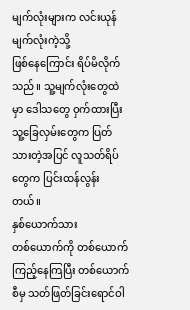မျက်လုံးများက လင်းယုန်မျက်လုံးကဲ့သို့
ဖြစ်နေကြောင်း ရိပ်မိလိုက်သည်။ သူ့မျက်လုံးတွေထဲမှာ ဒေါသတွေ ဝှက်ထားပြီး
သူ့ခြေလှမ်းတွေက ပြတ်သားတဲ့အပြင် လူသတ်ရိပ်တွေက ပြင်းထန်လွန်းတယ်။
နှစ်ယောက်သား
တစ်ယောက်ကို တစ်ယောက် ကြည့်နေကြပြီး တစ်ယောက်စီမှ သတ်ဖြတ်ခြင်းရောင်ဝါ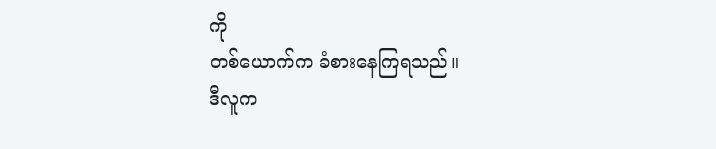ကို
တစ်ယောက်က ခံစားနေကြရသည်။
ဒီလူက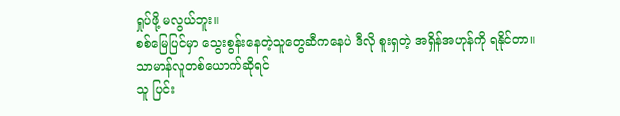ရှုပ်ဖို့ မလွယ်ဘူး။
စစ်မြေပြင်မှာ သွေးစွန်းနေတဲ့သူတွေဆီကနေပဲ ဒီလို စူးရှတဲ့ အရှိန်အဟုန်ကို ရနိုင်တာ။
သာမာန်လူတစ်ယောက်ဆိုရင်
သူ ပြင်း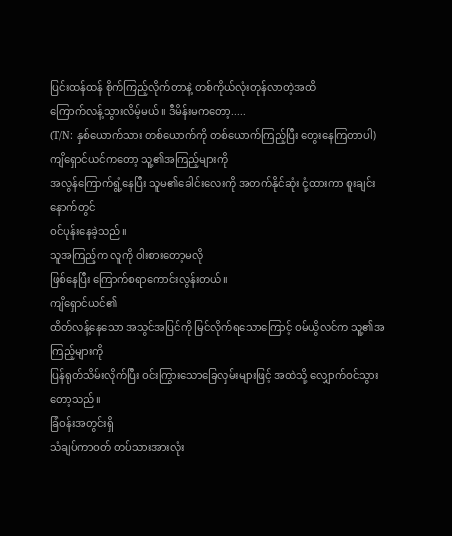ပြင်းထန်ထန် စိုက်ကြည့်လိုက်တာနဲ့ တစ်ကိုယ်လုံးတုန်လာတဲ့အထိ
ကြောက်လန့်သွားလိမ့်မယ်။ ဒီမိန်းမကတော့.....
(T/N: နှစ်ယောက်သား တစ်ယောက်ကို တစ်ယောက်ကြည့်ပြီး တွေးနေကြတာပါ)
ကျိရှောင်ယင်ကတော့ သူ့၏အကြည့်များကို
အလွန်ကြောက်ရွံ့နေပြီး သူမ၏ခေါင်းလေးကို အတက်နိုင်ဆုံး ငုံ့ထားကာ စူးချင်းနောက်တွင်
ဝင်ပုန်းနေခဲ့သည်။
သူအကြည့်က လူကို ဝါးစားတော့မလို
ဖြစ်နေပြီး ကြောက်စရာကောင်းလွန်းတယ်။
ကျိရှောင်ယင်၏
ထိတ်လန့်နေသော အသွင်အပြင်ကို မြင်လိုက်ရသောကြောင့် ဝမ်ယွိလင်က သူ့၏အကြည့်များကို
ပြန်ရုတ်သိမ်းလိုက်ပြီး ဝင်းကြွားသောခြေလှမ်းများဖြင့် အထဲသို့ လျှောက်ဝင်သွားတော့သည်။
ခြံဝန်းအတွင်းရှိ
သံချပ်ကာဝတ် တပ်သားအားလုံး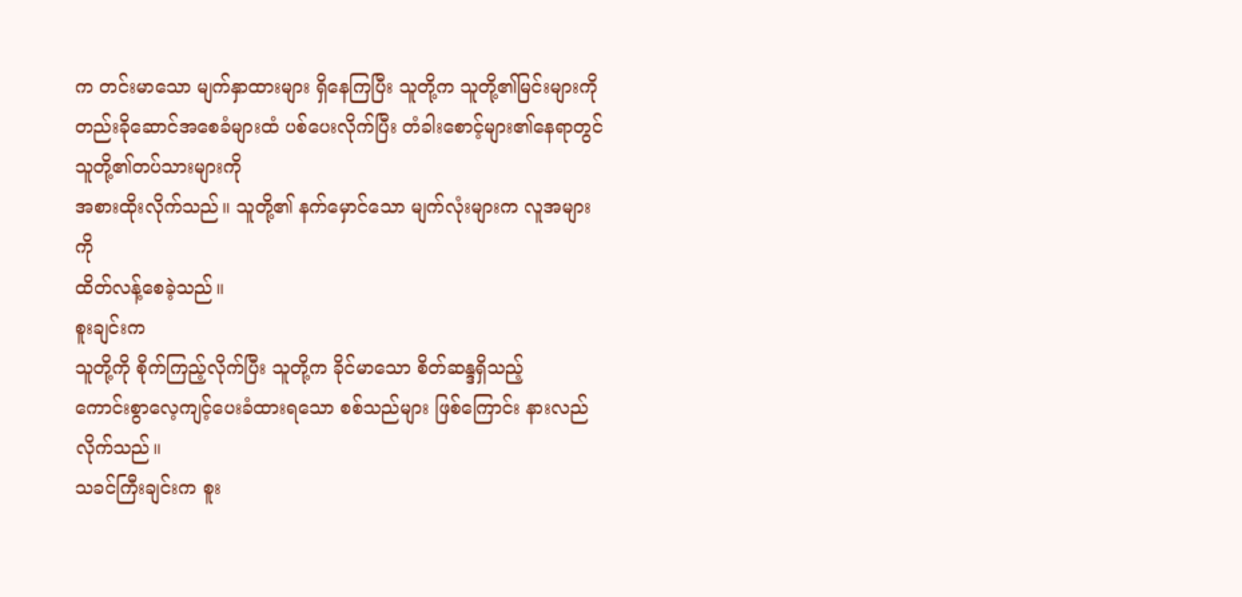က တင်းမာသော မျက်နှာထားများ ရှိနေကြပြီး သူတို့က သူတို့၏မြင်းများကို
တည်းခိုဆောင်အစေခံများထံ ပစ်ပေးလိုက်ပြီး တံခါးစောင့်များ၏နေရာတွင် သူတို့၏တပ်သားများကို
အစားထိုးလိုက်သည်။ သူတို့၏ နက်မှောင်သော မျက်လုံးများက လူအများကို
ထိတ်လန့်စေခဲ့သည်။
စူးချင်းက
သူတို့ကို စိုက်ကြည့်လိုက်ပြီး သူတို့က ခိုင်မာသော စိတ်ဆန္ဒရှိသည့်
ကောင်းစွာလေ့ကျင့်ပေးခံထားရသော စစ်သည်များ ဖြစ်ကြောင်း နားလည်လိုက်သည်။
သခင်ကြီးချင်းက စူး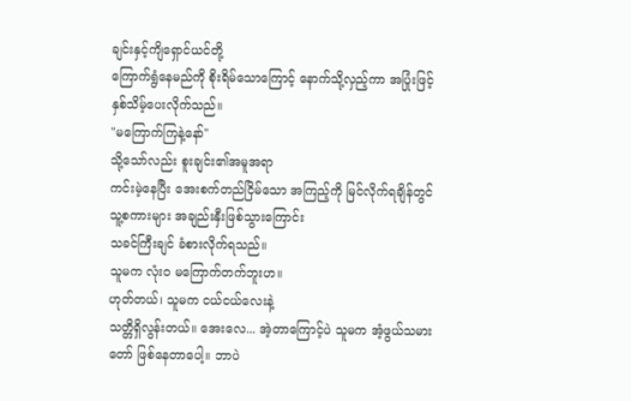ချင်းနှင့်ကျိရှောင်ယင်တို့
ကြောက်ရွံနေမည်ကို စိုးရိမ်သောကြောင့် နောက်သို့လှည့်ကာ အပြုံးဖြင့်
နှစ်သိမ့်ပေးလိုက်သည်။
"မကြောက်ကြနဲ့နော်"
သို့သော်လည်း စူးချင်း၏အမူအရာ
ကင်းမဲ့နေပြီး အေးစက်တည်ငြိမ်သော အကြည့်ကို မြင်လိုက်ရချိန်တွင် သူ့စကားများ အချည်းနှီးဖြစ်သွားကြောင်း
သခင်ကြီးချင် ခံစားလိုက်ရသည်။
သူမက လုံးဝ မကြောက်တက်ဘူးဟ။
ဟုတ်တယ်၊ သူမက ငယ်ငယ်လေးနဲ့
သတ္တိရှိလွန်းတယ်။ အေးလေ... အဲ့တာကြောင့်ပဲ သူမက အံ့ဖွယ်သမားတော် ဖြစ်နေတာပေါ့။ ဘာပဲ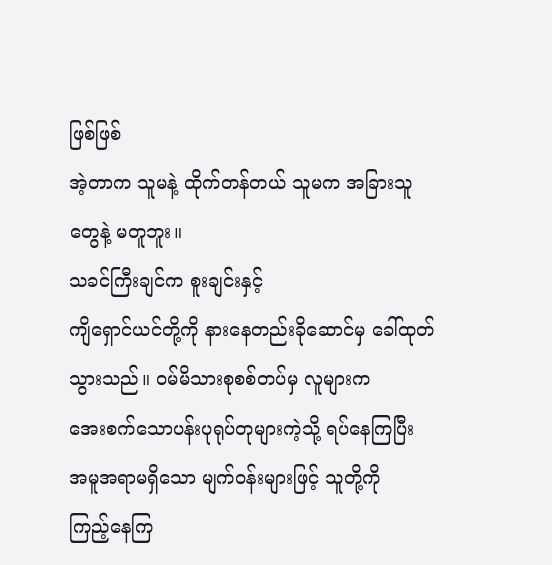ဖြစ်ဖြစ်
အဲ့တာက သူမနဲ့ ထိုက်တန်တယ် သူမက အခြားသူတွေနဲ့ မတူဘူး။
သခင်ကြီးချင်က စူးချင်းနှင့်
ကျိရှောင်ယင်တို့ကို နားနေတည်းခိုဆောင်မှ ခေါ်ထုတ်သွားသည်။ ဝမ်မိသားစုစစ်တပ်မှ လူများက
အေးစက်သောပန်းပုရုပ်တုများကဲ့သို့ ရပ်နေကြပြီး အမူအရာမရှိသော မျက်ဝန်းများဖြင့် သူတို့ကို
ကြည့်နေကြ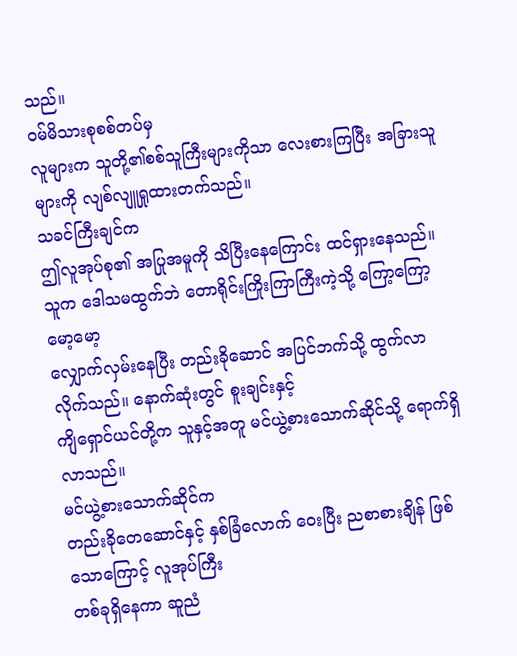သည်။
ဝမ်မိသားစုစစ်တပ်မှ
လူများက သူတို့၏စစ်သူကြီးများကိုသာ လေးစားကြပြီး အခြားသူများကို လျစ်လျူရှုထားတက်သည်။
သခင်ကြီးချင်က
ဤလူအုပ်စု၏ အပြုအမူကို သိပြီးနေကြောင်း ထင်ရှားနေသည်။ သူက ဒေါသမထွက်ဘဲ တောရိုင်းကြိုးကြာကြီးကဲ့သို့ ကြော့ကြော့မော့မော့
လျှောက်လှမ်းနေပြီး တည်းခိုဆောင် အပြင်ဘက်သို့ ထွက်လာလိုက်သည်။ နောက်ဆုံးတွင် စူးချင်းနှင့်
ကျိရှောင်ယင်တို့က သူနှင့်အတူ မင်ယွဲ့စားသောက်ဆိုင်သို့ ရောက်ရှိလာသည်။
မင်ယွဲ့စားသောက်ဆိုင်က
တည်းခိုတေဆောင်နှင့် နှစ်ခြံလောက် ဝေးပြီး ညစာစားချိန် ဖြစ်သောကြောင့် လူအုပ်ကြီး
တစ်ခုရှိနေကာ ဆူညံ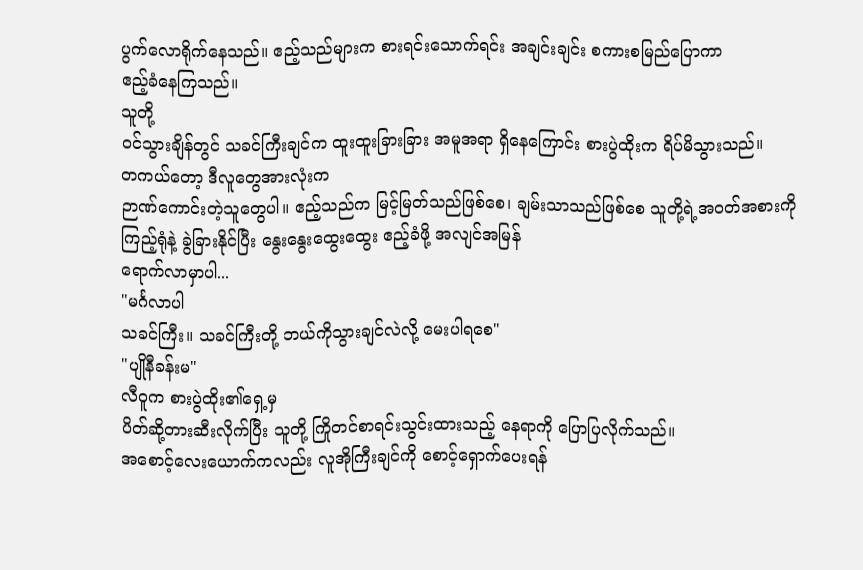ပွက်လောရိုက်နေသည်။ ဧည့်သည်များက စားရင်းသောက်ရင်း အချင်းချင်း စကားစမြည်ပြောကာ
ဧည့်ခံနေကြသည်။
သူတို့
ဝင်သွားချိန်တွင် သခင်ကြီးချင်က ထူးထူးခြားခြား အမူအရာ ရှိနေကြောင်း စားပွဲထိုးက ရိပ်မိသွားသည်။
တကယ်တော့ ဒီလူတွေအားလုံးက
ဉာဏ်ကောင်းတဲ့သူတွေပါ။ ဧည့်သည်က မြင့်မြတ်သည်ဖြစ်စေ၊ ချမ်းသာသည်ဖြစ်စေ သူတို့ရဲ့အဝတ်အစားကို
ကြည့်ရုံနဲ့ ခွဲခြားနိုင်ပြီး နွေးနွေးထွေးထွေး ဧည့်ခံဖို့ အလျင်အမြန်
ရောက်လာမှာပါ...
"မင်္ဂလာပါ
သခင်ကြီး။ သခင်ကြီးတို့ ဘယ်ကိုသွားချင်လဲလို့ မေးပါရစေ"
"ပျိုနီခန်းမ"
လီဝူက စားပွဲထိုး၏ရှေ့မှ
ပိတ်ဆို့တားဆီးလိုက်ပြီး သူတို့ ကြိုတင်စာရင်းသွင်းထားသည့် နေရာကို ပြောပြလိုက်သည်။
အစောင့်လေးယောက်ကလည်း လူအိုကြီးချင်ကို စောင့်ရှောက်ပေးရန်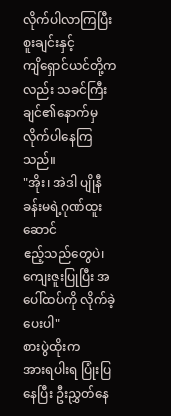လိုက်ပါလာကြပြီး စူးချင်းနှင့်
ကျိရှောင်ယင်တို့ကလည်း သခင်ကြီးချင်၏နောက်မှ လိုက်ပါနေကြသည်။
"အိုး၊ အဲဒါ ပျိုနီခန်းမရဲ့ဂုဏ်ထူးဆောင်
ဧည့်သည်တွေပဲ၊ ကျေးဇူးပြုပြီး အပေါ်ထပ်ကို လိုက်ခဲ့ပေးပါ"
စားပွဲထိုးက
အားရပါးရ ပြုံးပြနေပြီး ဦးညွှတ်နေ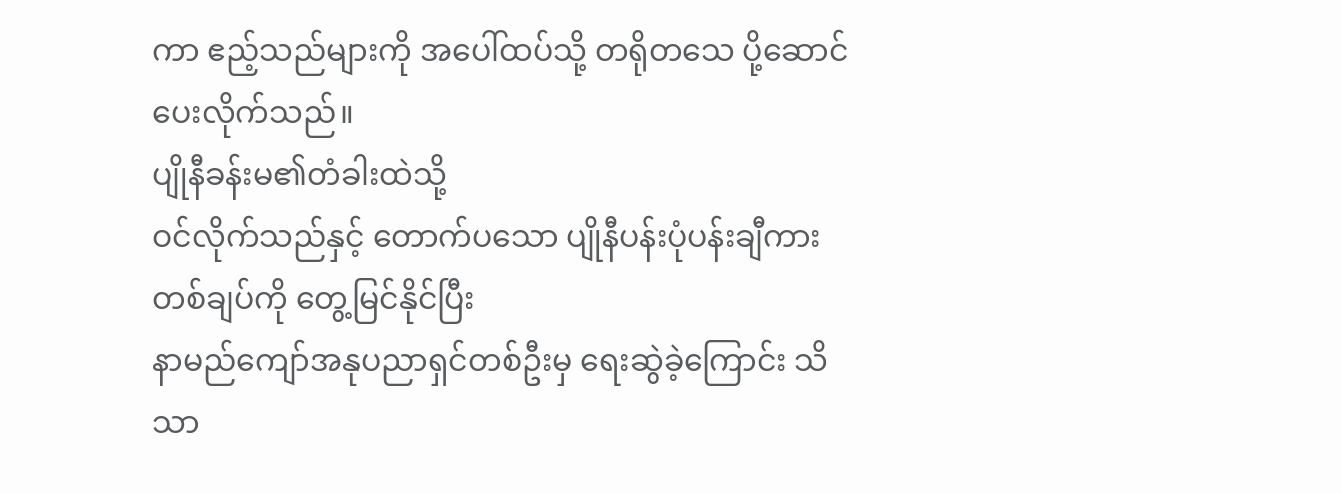ကာ ဧည့်သည်များကို အပေါ်ထပ်သို့ တရိုတသေ ပို့ဆောင်ပေးလိုက်သည်။
ပျိုနီခန်းမ၏တံခါးထဲသို့
ဝင်လိုက်သည်နှင့် တောက်ပသော ပျိုနီပန်းပုံပန်းချီကားတစ်ချပ်ကို တွေ့မြင်နိုင်ပြီး
နာမည်ကျော်အနုပညာရှင်တစ်ဦးမှ ရေးဆွဲခဲ့ကြောင်း သိသာ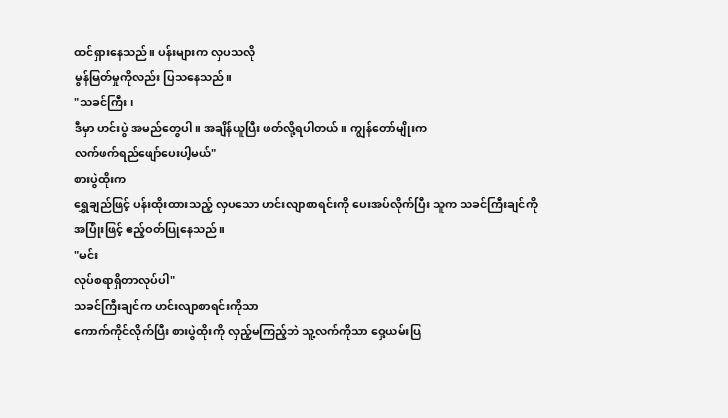ထင်ရှားနေသည်။ ပန်းများက လှပသလို
မွန်မြတ်မှုကိုလည်း ပြသနေသည်။
"သခင်ကြီး၊
ဒီမှာ ဟင်းပွဲ အမည်တွေပါ။ အချိန်ယူပြီး ဖတ်လို့ရပါတယ်။ ကျွန်တော်မျိုးက
လက်ဖက်ရည်ဖျော်ပေးပါ့မယ်"
စားပွဲထိုးက
ရွှေချည်ဖြင့် ပန်းထိုးထားသည့် လှပသော ဟင်းလျာစာရင်းကို ပေးအပ်လိုက်ပြီး သူက သခင်ကြီးချင်ကို
အပြုံးဖြင့် ဧည့်ဝတ်ပြုနေသည်။
"မင်း
လုပ်စရာရှိတာလုပ်ပါ"
သခင်ကြီးချင်က ဟင်းလျာစာရင်းကိုသာ
ကောက်ကိုင်လိုက်ပြီး စားပွဲထိုးကို လှည့်မကြည့်ဘဲ သူ့လက်ကိုသာ ဝှေ့ယမ်းပြ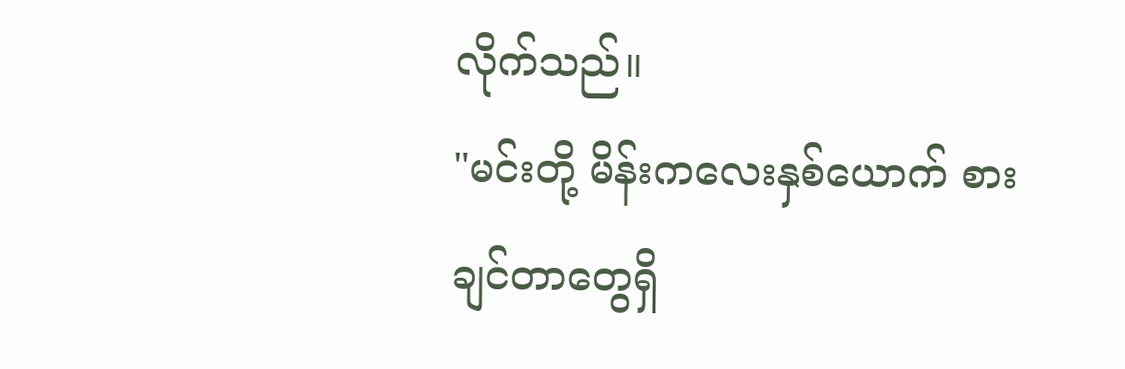လိုက်သည်။
"မင်းတို့ မိန်းကလေးနှစ်ယောက် စားချင်တာတွေရှိ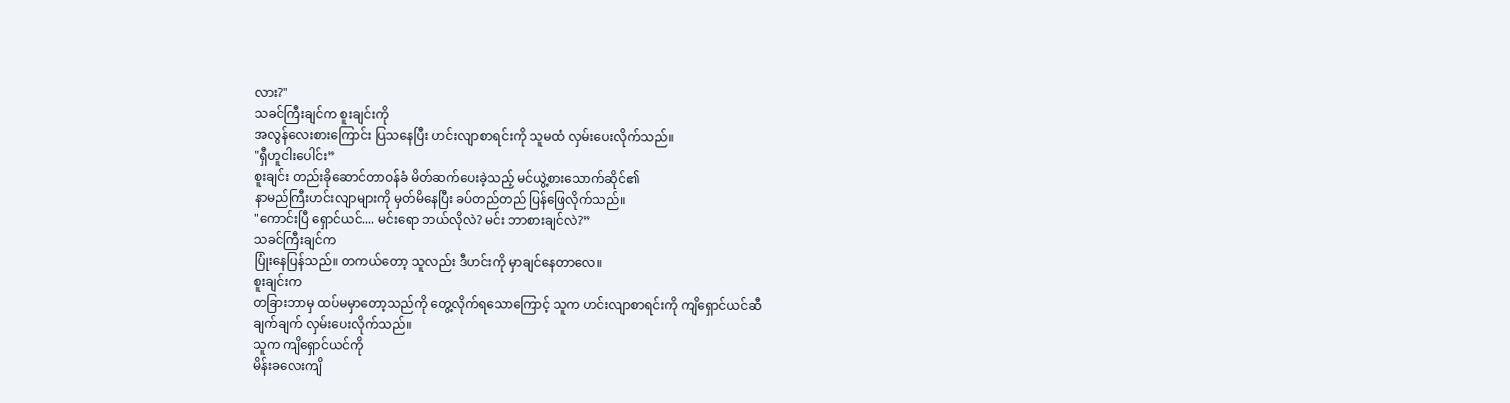လား?"
သခင်ကြီးချင်က စူးချင်းကို
အလွန်လေးစားကြောင်း ပြသနေပြီး ဟင်းလျာစာရင်းကို သူမထံ လှမ်းပေးလိုက်သည်။
"ရှီဟူငါးပေါင်း”
စူးချင်း တည်းခိုဆောင်တာဝန်ခံ မိတ်ဆက်ပေးခဲ့သည့် မင်ယွဲ့စားသောက်ဆိုင်၏
နာမည်ကြီးဟင်းလျာများကို မှတ်မိနေပြီး ခပ်တည်တည် ပြန်ဖြေလိုက်သည်။
"ကောင်းပြီ ရှောင်ယင်.... မင်းရော ဘယ်လိုလဲ? မင်း ဘာစားချင်လဲ?”
သခင်ကြီးချင်က
ပြုံးနေပြန်သည်။ တကယ်တော့ သူလည်း ဒီဟင်းကို မှာချင်နေတာလေ။
စူးချင်းက
တခြားဘာမှ ထပ်မမှာတော့သည်ကို တွေ့လိုက်ရသောကြောင့် သူက ဟင်းလျာစာရင်းကို ကျိရှောင်ယင်ဆီ
ချက်ချက် လှမ်းပေးလိုက်သည်။
သူက ကျိရှောင်ယင်ကို
မိန်းခလေးကျိ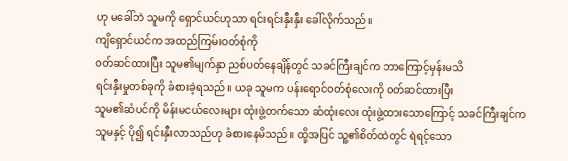ဟု မခေါ်ဘဲ သူမကို ရှောင်ယင်ဟုသာ ရင်းရင်းနှီးနှီး ခေါ်လိုက်သည်။
ကျိရှောင်ယင်က အထည်ကြမ်းဝတ်စုံကို
၀တ်ဆင်ထားပြီး သူမ၏မျက်နှာ ညစ်ပတ်နေချိန်တွင် သခင်ကြီးချင်က ဘာကြောင့်မှန်းမသိ
ရင်းနှီးမှုတစ်ခုကို ခံစားခဲ့ရသည်။ ယခု သူမက ပန်းရောင်ဝတ်စုံလေးကို ၀တ်ဆင်ထားပြီး
သူမ၏ဆံပင်ကို မိန်းမငယ်လေးများ ထုံးဖွဲ့တက်သော ဆံထုံးလေး ထုံးဖွဲ့ထားသောကြောင့် သခင်ကြီးချင်က
သူမနှင့် ပို၍ ရင်းနှီးလာသည်ဟု ခံစားနေမိသည်။ ထို့အပြင် သူ့၏စိတ်ထဲတွင် ရဲရင့်သော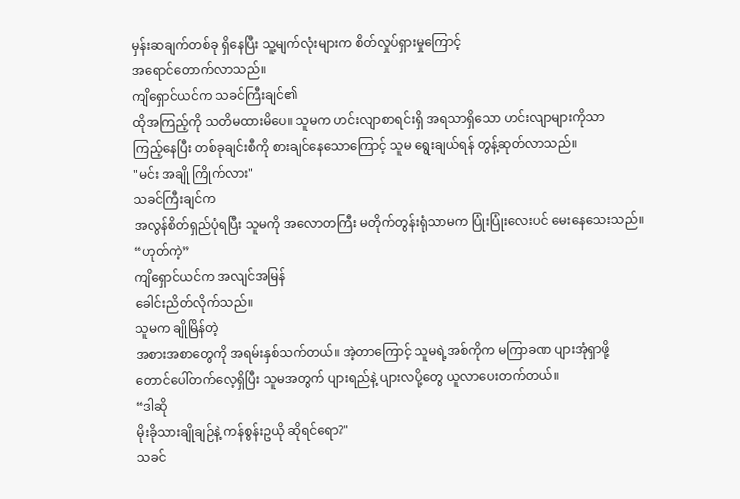မှန်းဆချက်တစ်ခု ရှိနေပြီး သူ့မျက်လုံးများက စိတ်လှုပ်ရှားမှုကြောင့်
အရောင်တောက်လာသည်။
ကျိရှောင်ယင်က သခင်ကြီးချင်၏
ထိုအကြည့်ကို သတိမထားမိပေ။ သူမက ဟင်းလျာစာရင်းရှိ အရသာရှိသော ဟင်းလျာများကိုသာ
ကြည့်နေပြီး တစ်ခုချင်းစီကို စားချင်နေသောကြောင့် သူမ ရွေးချယ်ရန် တွန့်ဆုတ်လာသည်။
"မင်း အချို ကြိုက်လား"
သခင်ကြီးချင်က
အလွန်စိတ်ရှည်ပုံရပြီး သူမကို အလောတကြီး မတိုက်တွန်းရုံသာမက ပြုံးပြုံးလေးပင် မေးနေသေးသည်။
“ဟုတ်ကဲ့”
ကျိရှောင်ယင်က အလျင်အမြန်
ခေါင်းညိတ်လိုက်သည်။
သူမက ချိုမြိန်တဲ့
အစားအစာတွေကို အရမ်းနှစ်သက်တယ်။ အဲ့တာကြောင့် သူမရဲ့အစ်ကိုက မကြာခဏ ပျားအုံရှာဖို့
တောင်ပေါ်တက်လေ့ရှိပြီး သူမအတွက် ပျားရည်နဲ့ ပျားလပို့တွေ ယူလာပေးတက်တယ်။
“ဒါဆို
မိုးခိုသားချိုချဉ်နဲ့ ကန်စွန်းဥယို ဆိုရင်ရော?"
သခင်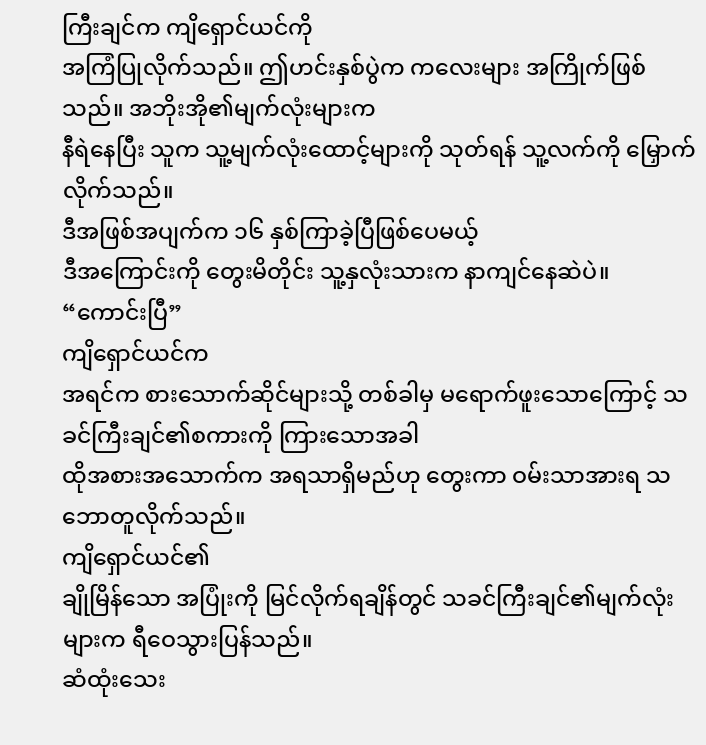ကြီးချင်က ကျိရှောင်ယင်ကို
အကြံပြုလိုက်သည်။ ဤဟင်းနှစ်ပွဲက ကလေးများ အကြိုက်ဖြစ်သည်။ အဘိုးအို၏မျက်လုံးများက
နီရဲနေပြီး သူက သူ့မျက်လုံးထောင့်များကို သုတ်ရန် သူ့လက်ကို မြှောက်လိုက်သည်။
ဒီအဖြစ်အပျက်က ၁၆ နှစ်ကြာခဲ့ပြီဖြစ်ပေမယ့်
ဒီအကြောင်းကို တွေးမိတိုင်း သူ့နှလုံးသားက နာကျင်နေဆဲပဲ။
“ကောင်းပြီ”
ကျိရှောင်ယင်က
အရင်က စားသောက်ဆိုင်များသို့ တစ်ခါမှ မရောက်ဖူးသောကြောင့် သခင်ကြီးချင်၏စကားကို ကြားသောအခါ
ထိုအစားအသောက်က အရသာရှိမည်ဟု တွေးကာ ဝမ်းသာအားရ သဘောတူလိုက်သည်။
ကျိရှောင်ယင်၏
ချိုမြိန်သော အပြုံးကို မြင်လိုက်ရချိန်တွင် သခင်ကြီးချင်၏မျက်လုံးများက ရီဝေသွားပြန်သည်။
ဆံထုံးသေး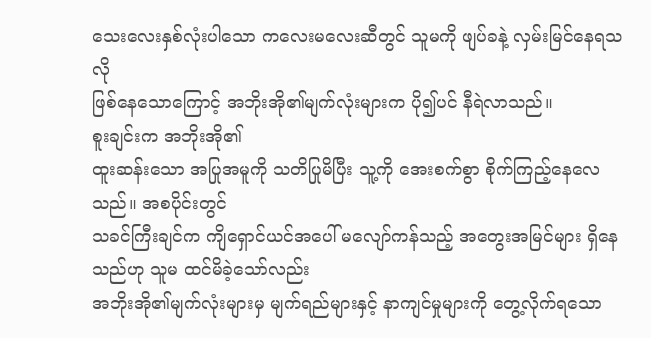သေးလေးနှစ်လုံးပါသော ကလေးမလေးဆီတွင် သူမကို ဖျပ်ခနဲ့ လှမ်းမြင်နေရသလို
ဖြစ်နေသောကြောင့် အဘိုးအို၏မျက်လုံးများက ပို၍ပင် နီရဲလာသည်။
စူးချင်းက အဘိုးအို၏
ထူးဆန်းသော အပြုအမူကို သတိပြုမိပြီး သူ့ကို အေးစက်စွာ စိုက်ကြည့်နေလေသည်။ အစပိုင်းတွင်
သခင်ကြီးချင်က ကျိရှောင်ယင်အပေါ် မလျော်ကန်သည့် အတွေးအမြင်များ ရှိနေသည်ဟု သူမ ထင်မိခဲ့သော်လည်း
အဘိုးအို၏မျက်လုံးများမှ မျက်ရည်များနှင့် နာကျင်မှုများကို တွေ့လိုက်ရသော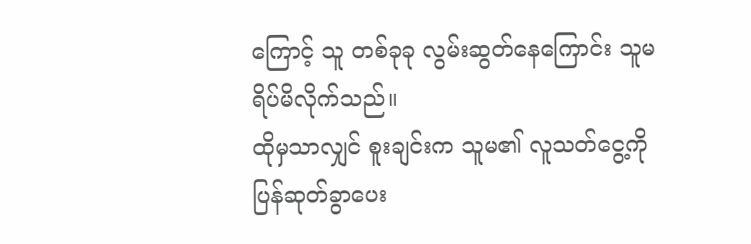ကြောင့် သူ တစ်ခုခု လွမ်းဆွတ်နေကြောင်း သူမ ရိပ်မိလိုက်သည်။
ထိုမှသာလျှင် စူးချင်းက သူမ၏ လူသတ်ငွေ့ကို ပြန်ဆုတ်ခွာပေး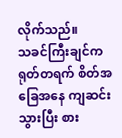လိုက်သည်။
သခင်ကြီးချင်က
ရုတ်တရက် စိတ်အခြေအနေ ကျဆင်းသွားပြီး စား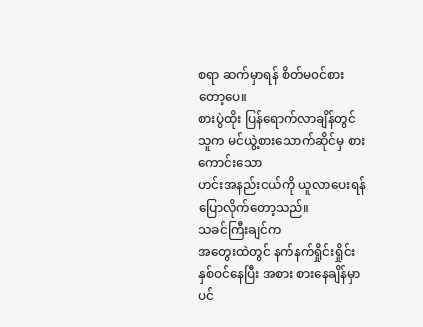စရာ ဆက်မှာရန် စိတ်မ၀င်စားတော့ပေ။
စားပွဲထိုး ပြန်ရောက်လာချိန်တွင် သူက မင်ယွဲ့စားသောက်ဆိုင်မှ စားကောင်းသော
ဟင်းအနည်းငယ်ကို ယူလာပေးရန် ပြောလိုက်တော့သည်။
သခင်ကြီးချင်က
အတွေးထဲတွင် နက်နက်ရှိုင်းရှိုင်း နှစ်ဝင်နေပြီး အစား စားနေချိန်မှာပင်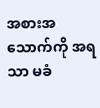အစားအသောက်ကို အရသာ မခံ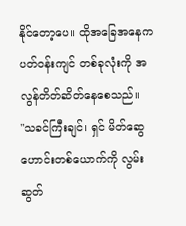နိုင်တော့ပေ။ ထိုအခြေအနေက ပတ်ဝန်းကျင် တစ်ခုလုံးကို အလွန်တိတ်ဆိတ်နေစေသည်။
"သခင်ကြီးချင်၊ ရှင် မိတ်ဆွေဟောင်းတစ်ယောက်ကို လွမ်းဆွတ်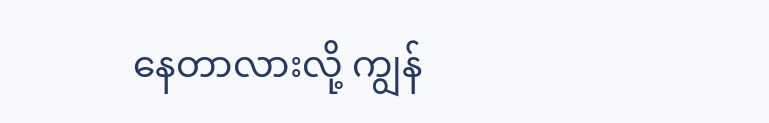နေတာလားလို့ ကျွန်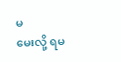မ
မေးလို့ ရမ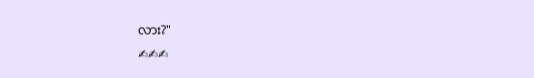လား?"
✍✍✍